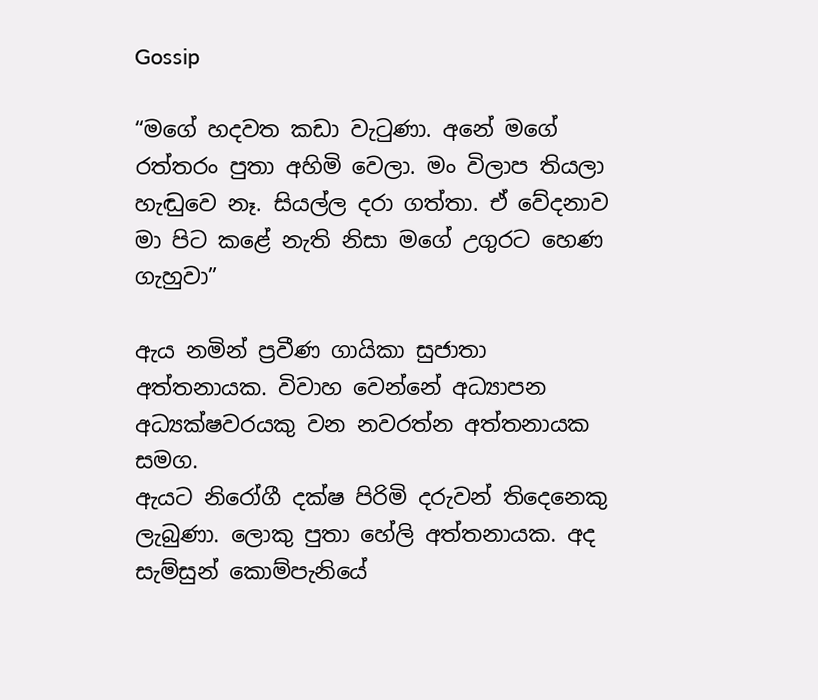Gossip

“මගේ හදවත කඩා වැටුණා. අනේ මගේ රත්තරං පුතා අහිමි වෙලා. මං විලාප තියලා හැඬුවෙ නෑ. සියල්ල දරා ගත්තා. ඒ වේදනාව මා පිට කළේ නැති නිසා මගේ උගුරට හෙණ ගැහුවා”

ඇය නමින් ප්‍රවීණ ගායිකා සුජාතා අත්තනායක. විවාහ වෙන්නේ අධ්‍යාපන අධ්‍යක්ෂවරයකු වන නවරත්න අත්තනායක සමග.
ඇයට නිරෝගී දක්ෂ පිරිමි දරුවන් තිදෙනෙකු ලැබුණා. ලොකු පුතා හේලි අත්තනායක. අද සැම්සුන් කොම්පැනියේ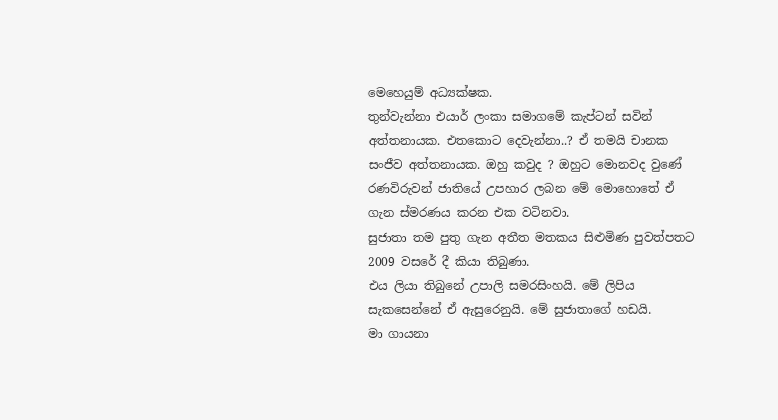මෙහෙයුම් අධ්‍යක්ෂක.
තුන්වැන්නා එයාර් ලංකා සමාගමේ කැප්ටන් සවින් අත්තනායක. එතකොට දෙවැන්නා..? ඒ තමයි චානක සංජීව අත්තනායක. ඔහු කවුද ? ඔහුට මොනවද වුණේ රණවිරුවන් ජාතියේ උපහාර ලබන මේ මොහොතේ ඒ ගැන ස්මරණය කරන එක වටිනවා.
සුජාතා තම පුතු ගැන අතීත මතකය සිළුමිණ පුවත්පතට 2009 වසරේ දී කියා තිබුණා.
එය ලියා තිබුනේ උපාලි සමරසිංහයි. මේ ලිපිය සැකසෙන්නේ ඒ ඇසුරෙනුයි. මේ සුජාතාගේ හඩයි.
මා ගායනා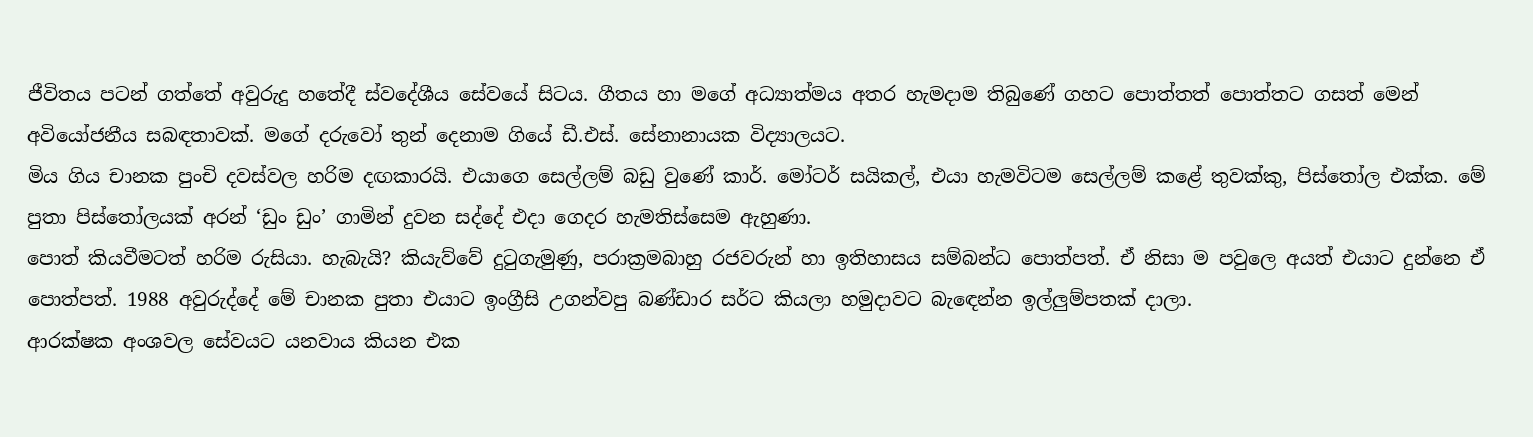ජීවිතය පටන් ගත්තේ අවුරුදු හතේදී ස්වදේශීය සේවයේ සිටය. ගීතය හා මගේ අධ්‍යාත්මය අතර හැමදාම තිබුණේ ගහට පොත්තත් පොත්තට ගසත් මෙන් අවියෝජනීය සබඳතාවක්. මගේ දරුවෝ තුන් දෙනාම ගියේ ඩී.එස්. සේනානායක විද්‍යාලයට.
මිය ගිය චානක පුංචි දවස්වල හරිම දඟකාරයි. එයාගෙ සෙල්ලම් බඩු වුණේ කාර්. මෝටර් සයිකල්, එයා හැමවිටම සෙල්ලම් කළේ තුවක්කු, පිස්තෝල එක්ක. මේ පුතා පිස්තෝලයක් අරන් ‘ඩුං ඩුං’ ගාමින් දුවන සද්දේ එදා ගෙදර හැමතිස්සෙම ඇහුණා.
පොත් කියවීමටත් හරිම රුසියා. හැබැයි? කියැව්වේ දුටුගැමුණු, පරාක්‍රමබාහු රජවරුන් හා ඉතිහාසය සම්බන්ධ පොත්පත්. ඒ නිසා ම පවුලෙ අයත් එයාට දුන්නෙ ඒ පොත්පත්. 1988 අවුරුද්දේ මේ චානක පුතා එයාට ඉංග්‍රීසි උගන්වපු බණ්ඩාර සර්ට කියලා හමුදාවට බැඳෙන්න ඉල්ලුම්පතක් දාලා.
ආරක්ෂක අංශවල සේවයට යනවාය කියන එක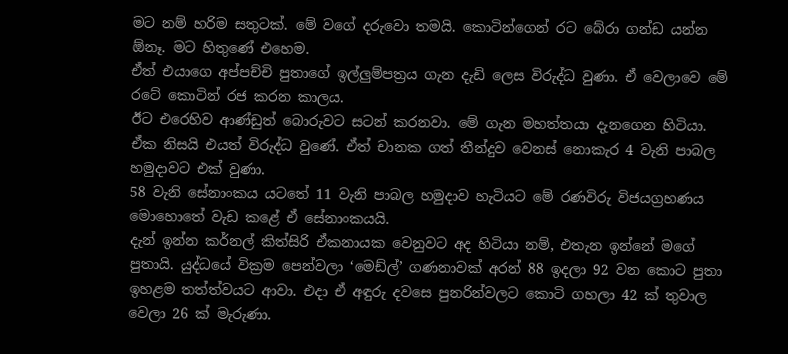මට නම් හරිම සතුටක්. මේ වගේ දරුවො තමයි. කොටින්ගෙන් රට බේරා ගන්ඩ යන්න ඕනෑ. මට හිතුණේ එහෙම.
ඒත් එයාගෙ අප්පච්චි පුතාගේ ඉල්ලුම්පත්‍රය ගැන දැඩි ලෙස විරුද්ධ වුණා. ඒ වෙලාවෙ මේ රටේ කොටින් රජ කරන කාලය.
ඊට එරෙහිව ආණ්ඩුත් බොරුවට සටන් කරනවා. මේ ගැන මහත්තයා දැනගෙන හිටියා. ඒක නිසයි එයත් විරුද්ධ වුණේ. ඒත් චානක ගත් තීන්දුව වෙනස් නොකැර 4 වැනි පාබල හමුදාවට එක් වුණා.
58 වැනි සේනාංකය යටතේ 11 වැනි පාබල හමුදාව හැටියට මේ රණවිරු විජයග්‍රහණය මොහොතේ වැඩ කළේ ඒ සේනාංකයයි.
දැන් ඉන්න කර්නල් කිත්සිරි ඒකනායක වෙනුවට අද හිටියා නම්, එතැන ඉන්නේ මගේ පුතායි. යුද්ධයේ වික්‍රම පෙන්වලා ‘මෙඩ්ල්’ ගණනාවක් අරන් 88 ඉදලා 92 වන කොට පුතා ඉහළම තත්ත්වයට ආවා. එදා ඒ අඳුරු දවසෙ පුනරින්වලට කොටි ගහලා 42 ක් තුවාල වෙලා 26 ක් මැරුණා.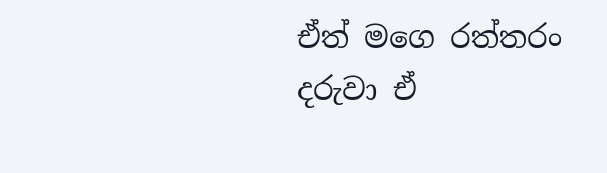ඒත් මගෙ රත්තරං දරුවා ඒ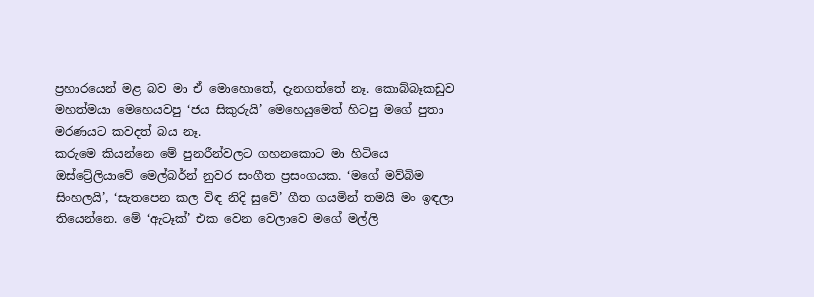ප්‍රහාරයෙන් මළ බව මා ඒ මොහොතේ, දැනගත්තේ නෑ. කොබ්බෑකඩුව මහත්මයා මෙහෙයවපු ‘ජය සිකුරුයි’ මෙහෙයුමෙත් හිටපු මගේ පුතා මරණයට කවදත් බය නෑ.
කරුමෙ කියන්නෙ මේ පුනරීන්වලට ගහනකොට මා හිටියෙ ඔස්ට්‍රේලියාවේ මෙල්බර්න් නුවර සංගීත ප්‍රසංගයක. ‘මගේ මව්බිම සිංහලයි’, ‘සැතපෙන කල විඳ නිදි සුවේ’ ගීත ගයමින් තමයි මං ඉඳලා තියෙන්නෙ. මේ ‘ඇටෑක්’ එක වෙන වෙලාවෙ මගේ මල්ලි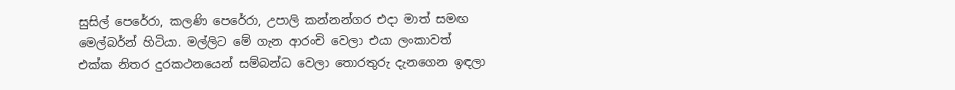සුසිල් පෙරේරා, කලණි පෙරේරා, උපාලි කන්නන්ගර එදා මාත් සමඟ මෙල්බර්න් හිටියා. මල්ලිට මේ ගැන ආරංචි වෙලා එයා ලංකාවත් එක්ක නිතර දුරකථනයෙන් සම්බන්ධ වෙලා තොරතුරු දැනගෙන ඉඳලා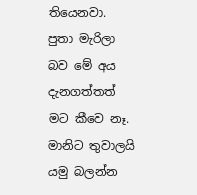තියෙනවා.
පුතා මැරිලා බව මේ අය දැනගත්තත් මට කීවෙ නෑ. මානිට තුවාලයි යමු බලන්න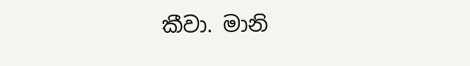කීවා. මානි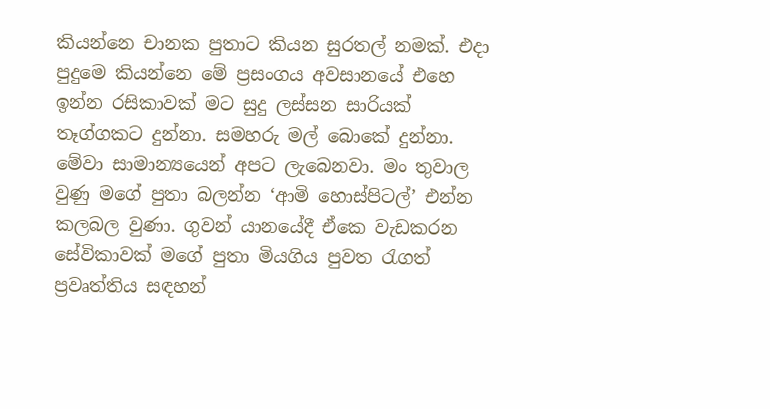කියන්නෙ චානක පුතාට කියන සුරතල් නමක්. එදා පුදුමෙ කියන්නෙ මේ ප්‍රසංගය අවසානයේ එහෙ ඉන්න රසිකාවක් මට සුදු ලස්සන සාරියක් තෑග්ගකට දුන්නා. සමහරු මල් බොකේ දුන්නා. මේවා සාමාන්‍යයෙන් අපට ලැබෙනවා. මං තුවාල වුණු මගේ පුතා බලන්න ‘ආමි හොස්පිටල්’ එන්න කලබල වුණා. ගුවන් යානයේදී ඒකෙ වැඩකරන සේවිකාවක් මගේ පුතා මියගිය පුවත රැගත් ප්‍රවෘත්තිය සඳහන්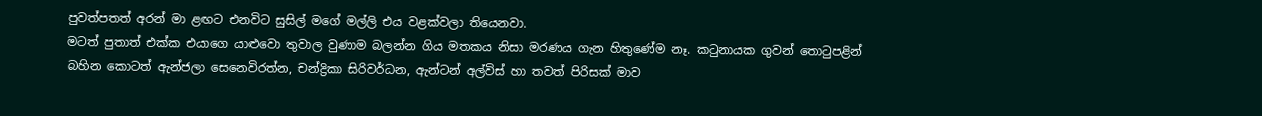පුවත්පතත් අරන් මා ළඟට එනවිට සුසිල් මගේ මල්ලි එය වළක්වලා තියෙනවා.
මටත් පුතාත් එක්ක එයාගෙ යාළුවො තුවාල වුණාම බලන්න ගිය මතකය නිසා මරණය ගැන හිතුණේම නෑ. කටුනායක ගුවන් තොටුපළින් බහින කොටත් ඇන්ජලා සෙනෙවිරත්න, චන්ද්‍රිකා සිරිවර්ධන, ඇන්ටන් අල්විස් හා තවත් පිරිසක් මාව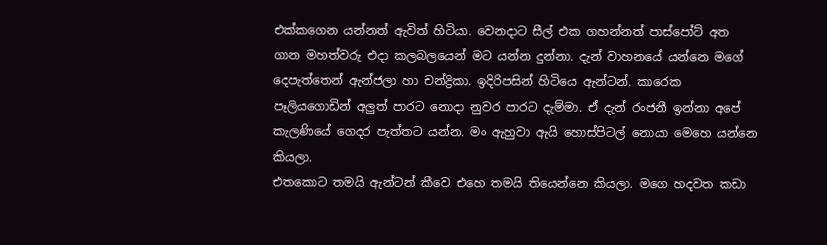එක්කගෙන යන්නත් ඇවිත් හිටියා. වෙනදාට සීල් එක ගහන්නත් පාස්පෝට් අත ගාන මහත්වරු එදා කලබලයෙන් මට යන්න දුන්නා. දැන් වාහනයේ යන්නෙ මගේ දෙපැත්තෙන් ඇන්ජලා හා චන්ද්‍රිකා. ඉදිරිපසින් හිටියෙ ඇන්ටන්. කාරෙක පෑලියගොඩින් අලුත් පාරට නොදා නුවර පාරට දැම්මා. ඒ දැන් රංජනී ඉන්නා අපේ කැලණියේ ගෙදර පැත්තට යන්න. මං ඇහුවා ඇයි හොස්පිටල් නොයා මෙහෙ යන්නෙ කියලා.
එතකොට තමයි ඇන්ටන් කීවෙ එහෙ තමයි තියෙන්නෙ කියලා. මගෙ හදවත කඩා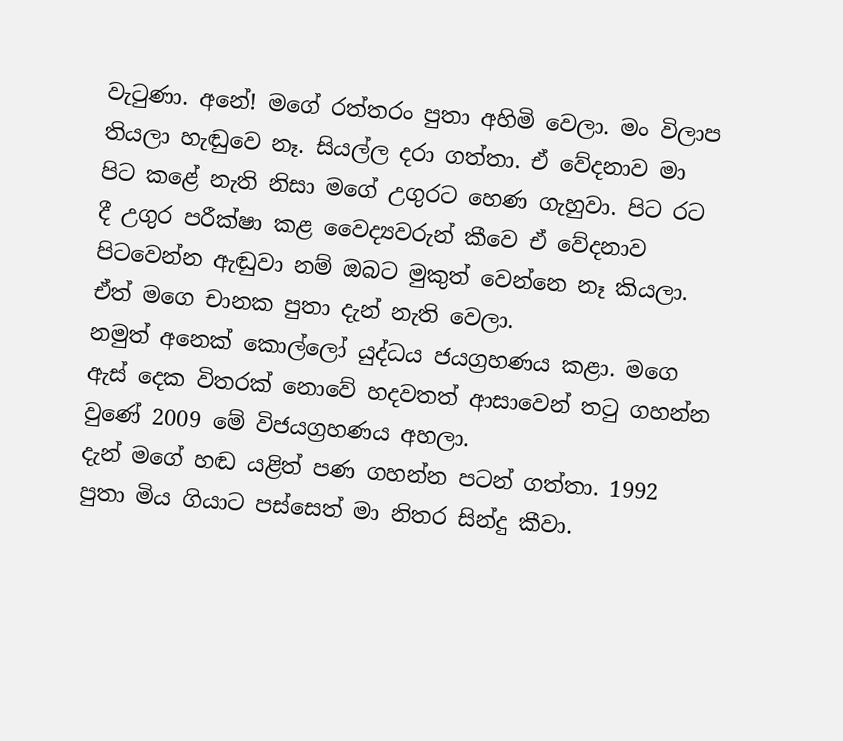වැටුණා. අනේ! මගේ රත්තරං පුතා අහිමි වෙලා. මං විලාප තියලා හැඬුවෙ නෑ. සියල්ල දරා ගත්තා. ඒ වේදනාව මා පිට කළේ නැති නිසා මගේ උගුරට හෙණ ගැහුවා. පිට රට දී උගුර පරීක්ෂා කළ වෛද්‍යවරුන් කීවෙ ඒ වේදනාව පිටවෙන්න ඇඬුවා නම් ඔබට මුකුත් වෙන්නෙ නෑ කියලා. ඒත් මගෙ චානක පුතා දැන් නැති වෙලා.
නමුත් අනෙක් කොල්ලෝ යුද්ධය ජයග්‍රහණය කළා. මගෙ ඇස් දෙක විතරක් නොවේ හදවතත් ආසාවෙන් තටු ගහන්න වුණේ 2009 මේ විජයග්‍රහණය අහලා.
දැන් මගේ හඬ යළිත් පණ ගහන්න පටන් ගත්තා. 1992 පුතා මිය ගියාට පස්සෙත් මා නිතර සින්දු කීවා.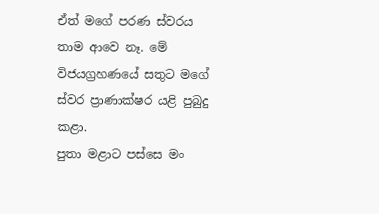ඒත් මගේ පරණ ස්වරය තාම ආවෙ නෑ. මේ විජයග්‍රහණයේ සතුට මගේ ස්වර ප්‍රාණාක්ෂර යළි පුබුදු කළා.
පුතා මළාට පස්සෙ මං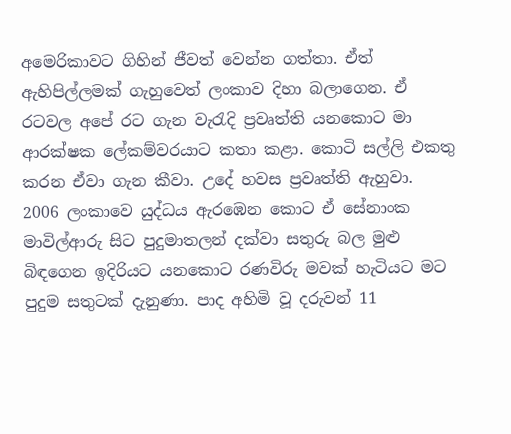අමෙරිකාවට ගිහින් ජීවත් වෙන්න ගත්තා. ඒත් ඇහිපිල්ලමක් ගැහුවෙත් ලංකාව දිහා බලාගෙන. ඒ රටවල අපේ රට ගැන වැරැදි ප්‍රවෘත්ති යනකොට මා ආරක්ෂක ලේකම්වරයාට කතා කළා. කොටි සල්ලි එකතු කරන ඒවා ගැන කීවා. උදේ හවස ප්‍රවෘත්ති ඇහුවා.
2006 ලංකාවෙ යුද්ධය ඇරඹෙන කොට ඒ සේනාංක මාවිල්ආරු සිට පුදුමාතලන් දක්වා සතුරු බල මුළු බිඳගෙන ඉදිරියට යනකොට රණවිරු මවක් හැටියට මට පුදුම සතුටක් දැනුණා. පාද අහිමි වූ දරුවන් 11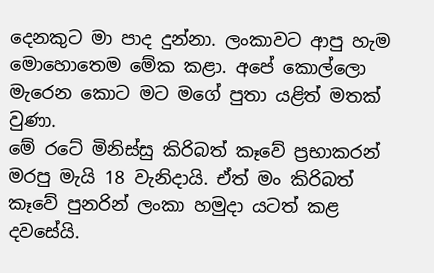දෙනකුට මා පාද දුන්නා. ලංකාවට ආපු හැම මොහොතෙම මේක කළා. අපේ කොල්ලො මැරෙන කොට මට මගේ පුතා යළිත් මතක් වුණා.
මේ රටේ මිනිස්සු කිරිබත් කෑවේ ප්‍රභාකරන් මරපු මැයි 18 වැනිදායි. ඒත් මං කිරිබත් කෑවේ පුනරින් ලංකා හමුදා යටත් කළ දවසේයි.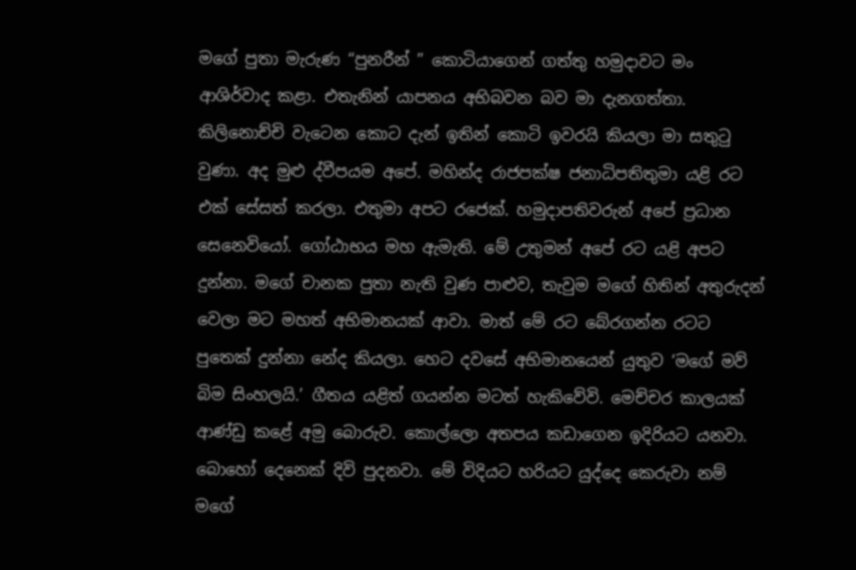මගේ පුතා මැරුණ “පුනරීන් ” කොටියාගෙන් ගත්තු හමුදාවට මං ආශිර්වාද කළා. එතැනින් යාපනය අභිබවන බව මා දැනගත්තා. කිලිනොච්චි වැටෙන කොට දැන් ඉතින් කොටි ඉවරයි කියලා මා සතුටු වුණා. අද මුළු ද්වීපයම අපේ. මහින්ද රාජපක්ෂ ජනාධිපතිතුමා යළි රට එක් සේසත් කරලා. එතුමා අපට රජෙක්. හමුදාපතිවරුන් අපේ ප්‍රධාන සෙනෙවියෝ. ගෝඨාභය මහ ඇමැති. මේ උතුමන් අපේ රට යළි අපට දුන්නා. මගේ චානක පුතා නැති වුණ පාළුව, තැවුම මගේ හිතින් අතුරුදන් වෙලා මට මහත් අභිමානයක් ආවා. මාත් මේ රට බේරගන්න රටට පුතෙක් දුන්නා නේද කියලා. හෙට දවසේ අභිමානයෙන් යුතුව ‘මගේ මව් බිම සිංහලයි.’ ගීතය යළිත් ගයන්න මටත් හැකිවේවි. මෙච්චර කාලයක් ආණ්ඩු කළේ අමු බොරුව. කොල්ලො අතපය කඩාගෙන ඉදිරියට යනවා. බොහෝ දෙනෙක් දිවි පුදනවා. මේ විදියට හරියට යුද්දෙ කෙරුවා නම් මගේ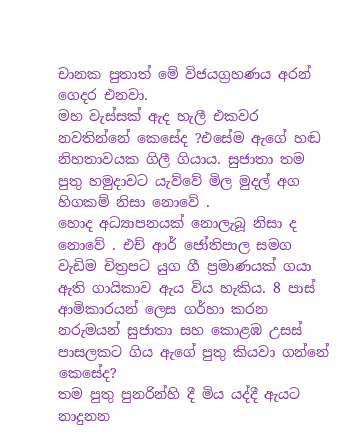චානක පුතාත් මේ විජයග්‍රහණය අරන් ගෙදර එනවා.
මහ වැස්සක් ඇද හැලී එකවර නවතින්නේ කෙසේද ?එසේම ඇගේ හඬ නිහතාවයක ගිලී ගියාය. සුජාතා තම පුතු හමුදාවට යැව්වේ මිල මුදල් අග හිගකම් නිසා නොවේ .
හොද අධ්‍යාපනයක් නොලැබූ නිසා ද නොවේ . එච් ආර් ජෝතිපාල සමග වැඩිම චිත්‍රපට යුග ගී ප්‍රමාණයක් ගයා ඇති ගායිකාව ඇය විය හැකිය. 8 පාස් ආමිකාරයන් ලෙස ගර්හා කරන නරුමයන් සුජාතා සහ කොළඹ උසස් පාසලකට ගිය ඇගේ පුතු කියවා ගන්නේ කෙසේද?
තම පුතු පුනරින්හි දී මිය යද්දී ඇයට නාදුනන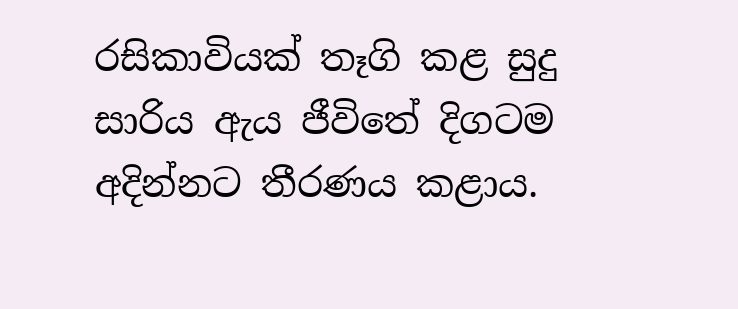රසිකාවියක් තෑගි කළ සුදු සාරිය ඇය ජීවිතේ දිගටම අදින්නට තීරණය කළාය.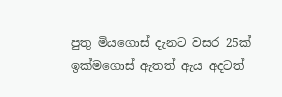පුතු මියගොස් දැනට වසර 25ක් ඉක්මගොස් ඇතත් ඇය අදටත්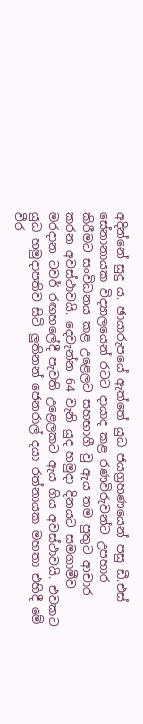අදින්නේ සුදු ය. ඡායාරුපයේ ඇත්තේ යුධ ජයග්‍රහණයෙන් පසු ඩී.එස් සේනානායක විද්‍යාලයෙන් රටට දායාද කළ රණවිරුවන්ට උපහාර කිරීමට සංවිධනය කළ උළෙලට සහභාගී වු ඇය තම පුතුට ආචාර කරන අවස්ථාවයි. දෙවැන්න 64 වැනි යුද හමුදා දිනයට සමගාමීව මරදාන ටවර් රඟහ‍ලේදී පැවති උළෙලකට ඇය ගිය අවස්ථාවයි. එවකට යුධ හමුදාපතිව සිටි ලුතිනන් ජෙනරාල් දයා රත්නායක මහතා එහිදී මේ වීර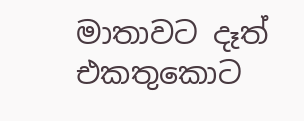මාතාවට දෑත් එකතුකොට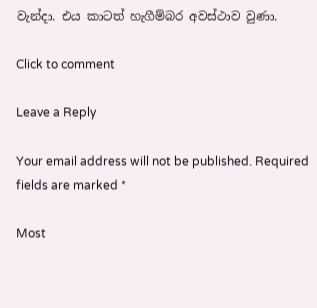වැන්දා. එය කාටත් හැගීම්බර අවස්ථාව වුණා.

Click to comment

Leave a Reply

Your email address will not be published. Required fields are marked *

Most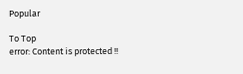Popular

To Top
error: Content is protected !!